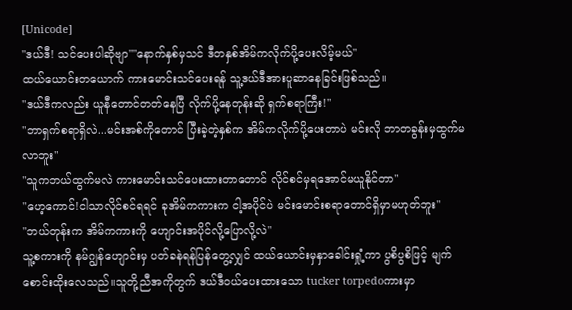[Unicode]
"ဒယ်ဒီ! သင်ပေးပါဆိုဗျာ""နောက်နှစ်မှသင် ဒီတနှစ်အိမ်ကလိုက်ပို့ပေးလိမ့်မယ်"
ထယ်ယောင်းတယောက် ကားမောင်းသင်ပေးရန် သူ့ဒယ်ဒီအားပူဆာနေခြင်းဖြစ်သည်။
"ဒယ်ဒီကလည်း ယူနီတောင်တတ်နေပြီ လိုက်ပို့နေတုန်းဆို ရှက်စရာကြီး!"
"ဘာရှက်စရာရှိလဲ...မင်းအစ်ကိုတောင် ပြီးခဲ့တဲ့နှစ်က အိမ်ကလိုက်ပို့ပေးတာပဲ မင်းလို ဘာတခွန်းမှထွက်မလာဘူး"
"သူကဘယ်ထွက်မလဲ ကားမောင်းသင်ပေးထားတာတောင် လိုင်စင်မှရအောင်မယူနိုင်တာ"
"ဟေ့ကောင်!ငါသာလိုင်စင်ရရင် ခုအိမ်ကကားက ငါ့အပိုင်ပဲ မင်းမောင်းစရာတောင်ရှိမှာမဟုတ်ဘူး"
"ဘယ်တုန်းက အိမ်ကကားကို ဟျောင်းအပိုင်လို့ပြောလို့လဲ"
သူ့စကားကို နမ်ဂျွန်ဟျောင်းမှ ပတ်ခနဲရန်ပြန်တွေ့လျှင် ထယ်ယောင်းမှနှာခေါင်းရှုံ့ကာ ပွစိပွစိဖြင့် မျက်စောင်းထိုးလေသည်။သူတို့ညီအကိုတွက် ဒယ်ဒီဝယ်ပေးထားသော tucker torpedoကားမှာ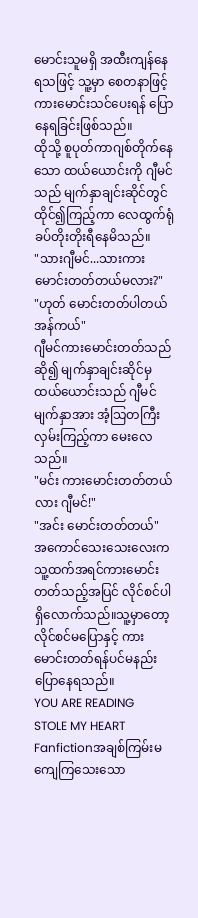မောင်းသူမရှိ အထီးကျန်နေရသဖြင့် သူ့မှာ စေတနာဖြင့် ကားမောင်းသင်ပေးရန် ပြောနေရခြင်းဖြစ်သည်။
ထိုသို့ စူပုတ်ကာဂျစ်တိုက်နေသော ထယ်ယောင်းကို ဂျီမင်သည် မျက်နှာချင်းဆိုင်တွင်ထိုင်၍ကြည့်ကာ လေထွက်ရုံ ခပ်တိုးတိုးရီနေမိသည်။
"သားဂျီမင်...သားကားမောင်းတတ်တယ်မလား?"
"ဟုတ် မောင်းတတ်ပါတယ်အန်ကယ်"
ဂျီမင်ကားမောင်းတတ်သည်ဆို၍ မျက်နှာချင်းဆိုင်မှထယ်ယောင်းသည် ဂျီမင်မျက်နှာအား အံ့သြတကြီးလှမ်းကြည့်ကာ မေးလေသည်။
"မင်း ကားမောင်းတတ်တယ်လား ဂျီမင်!"
"အင်း မောင်းတတ်တယ်"
အကောင်သေးသေးလေးက သူ့ထက်အရင်ကားမောင်းတတ်သည့်အပြင် လိုင်စင်ပါရှိလောက်သည်။သူ့မှာတော့ လိုင်စင်မပြောနှင့် ကားမောင်းတတ်ရန်ပင်မနည်းပြောနေရသည်။
YOU ARE READING
STOLE MY HEART
Fanfictionအချစ်ကြမ်းမကျေကြသေးသော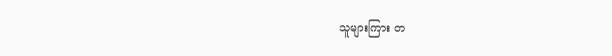သူများကြား တ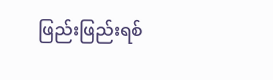ဖြည်းဖြည်းရစ်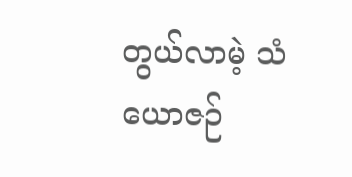တွယ်လာမဲ့ သံယောဇဉ်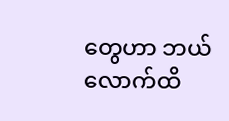တွေဟာ ဘယ်လောက်ထိ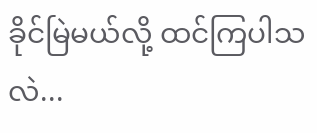ခိုင်မြဲမယ်လို့ ထင်ကြပါသလဲ...